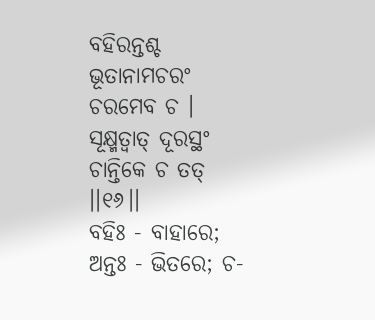ବହିରନ୍ତଶ୍ଚ ଭୂତାନାମଚରଂ ଚରମେବ ଚ ।
ସୂକ୍ଷ୍ମତ୍ୱାତ୍ ଦୂରସ୍ଥଂ ଚାନ୍ତିକେ ଚ ତତ୍ ।।୧୬।।
ବହିଃ - ବାହାରେ; ଅନ୍ତଃ - ଭିତରେ; ଚ-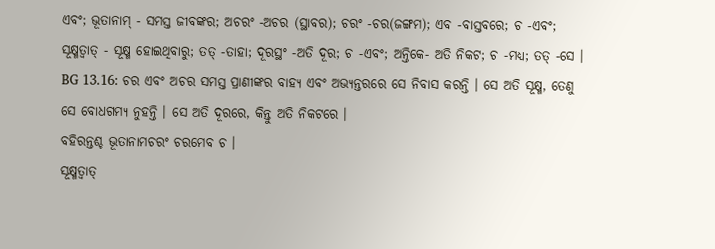ଏବଂ; ଭୂତାନାମ୍ - ସମସ୍ତ ଜୀବଙ୍କର; ଅଚରଂ -ଅଚର (ସ୍ଥାବର); ଚରଂ -ଚର(ଜଙ୍ଗମ); ଏବ -ବାସ୍ତବରେ; ଚ -ଏବଂ; ସୂକ୍ଷ୍ମତ୍ୱାତ୍ - ସୂକ୍ଷ୍ମ ହୋଇଥିବାରୁ; ତତ୍ -ତାହା; ଦୂରସ୍ଥଂ -ଅତି ଦୂର; ଚ -ଏବଂ; ଅନ୍ତିକେ- ଅତି ନିକଟ; ଚ -ମଧ୍ୟ; ତତ୍ -ସେ ।
BG 13.16: ଚର ଏବଂ ଅଚର ସମସ୍ତ ପ୍ରାଣୀଙ୍କର ବାହ୍ୟ ଏବଂ ଅଭ୍ୟନ୍ତରରେ ସେ ନିବାସ କରନ୍ତି । ସେ ଅତି ସୂକ୍ଷ୍ମ, ତେଣୁ ସେ ବୋଧଗମ୍ୟ ନୁହନ୍ତି । ସେ ଅତି ଦୂରରେ, କିନ୍ତୁ ଅତି ନିକଟରେ ।
ବହିରନ୍ତଶ୍ଚ ଭୂତାନାମଚରଂ ଚରମେବ ଚ ।
ସୂକ୍ଷ୍ମତ୍ୱାତ୍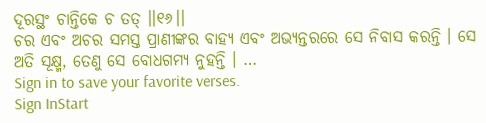ଦୂରସ୍ଥଂ ଚାନ୍ତିକେ ଚ ତତ୍ ।।୧୬।।
ଚର ଏବଂ ଅଚର ସମସ୍ତ ପ୍ରାଣୀଙ୍କର ବାହ୍ୟ ଏବଂ ଅଭ୍ୟନ୍ତରରେ ସେ ନିବାସ କରନ୍ତି । ସେ ଅତି ସୂକ୍ଷ୍ମ, ତେଣୁ ସେ ବୋଧଗମ୍ୟ ନୁହନ୍ତି । …
Sign in to save your favorite verses.
Sign InStart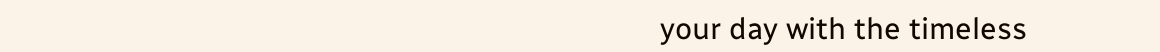your day with the timeless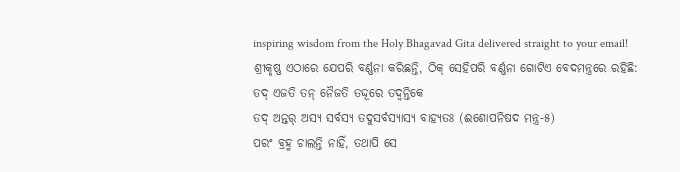inspiring wisdom from the Holy Bhagavad Gita delivered straight to your email!
ଶ୍ରୀକୃଷ୍ଣ ଏଠାରେ ଯେପରି ବର୍ଣ୍ଣନା କରିଛନ୍ତି, ଠିକ୍ ସେହିପରି ବର୍ଣ୍ଣନା ଗୋଟିଏ ବେଦମନ୍ତ୍ରରେ ରହିଛି:
ତଦ୍ ଏଜତି ତନ୍ ନୈଜତି ତଦ୍ଦୂରେ ତଦ୍ୱନ୍ତିକେ
ତଦ୍ ଅନ୍ତର୍ ଅସ୍ୟ ସର୍ବସ୍ୟ ତଦୁସର୍ବସ୍ୟାସ୍ୟ ବାହ୍ୟତଃ (ଈଶୋପନିଷଦ ମନ୍ତ୍ର-୫)
ପରଂ ବ୍ରହ୍ମ ଚାଲନ୍ତି ନାହିଁ, ତଥାପି ସେ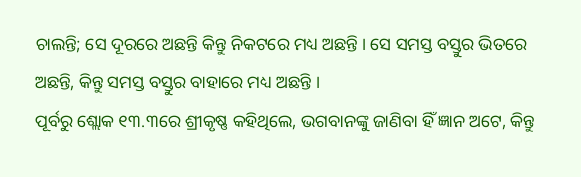ଚାଲନ୍ତି; ସେ ଦୂରରେ ଅଛନ୍ତି କିନ୍ତୁ ନିକଟରେ ମଧ୍ୟ ଅଛନ୍ତି । ସେ ସମସ୍ତ ବସ୍ତୁର ଭିତରେ ଅଛନ୍ତି, କିନ୍ତୁ ସମସ୍ତ ବସ୍ତୁର ବାହାରେ ମଧ୍ୟ ଅଛନ୍ତି ।
ପୂର୍ବରୁ ଶ୍ଲୋକ ୧୩.୩ରେ ଶ୍ରୀକୃଷ୍ଣ କହିଥିଲେ, ଭଗବାନଙ୍କୁ ଜାଣିବା ହିଁ ଜ୍ଞାନ ଅଟେ, କିନ୍ତୁ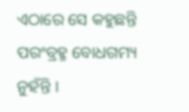ଏଠାରେ ସେ କହୁଛନ୍ତି ପରଂବ୍ରହ୍ମ ବୋଧଗମ୍ୟ ନୁହଁନ୍ତି ।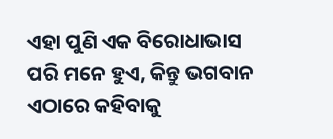ଏହା ପୁଣି ଏକ ବିରୋଧାଭାସ ପରି ମନେ ହୁଏ, କିନ୍ତୁ ଭଗବାନ ଏଠାରେ କହିବାକୁ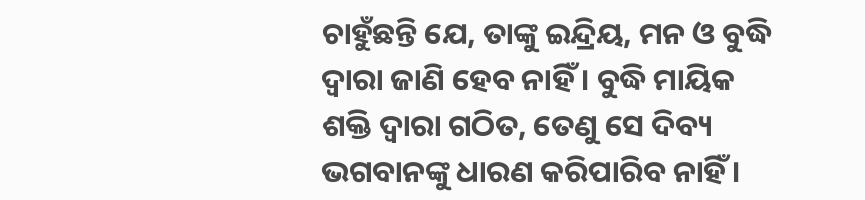ଚାହୁଁଛନ୍ତି ଯେ, ତାଙ୍କୁ ଇନ୍ଦ୍ରିୟ, ମନ ଓ ବୁଦ୍ଧି ଦ୍ୱାରା ଜାଣି ହେବ ନାହିଁ । ବୁଦ୍ଧି ମାୟିକ ଶକ୍ତି ଦ୍ୱାରା ଗଠିତ, ତେଣୁ ସେ ଦିବ୍ୟ ଭଗବାନଙ୍କୁ ଧାରଣ କରିପାରିବ ନାହିଁ ।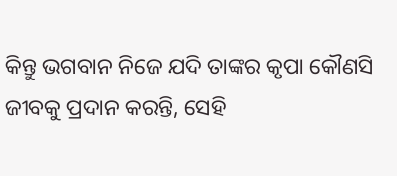କିନ୍ତୁ ଭଗବାନ ନିଜେ ଯଦି ତାଙ୍କର କୃପା କୌଣସି ଜୀବକୁ ପ୍ରଦାନ କରନ୍ତି, ସେହି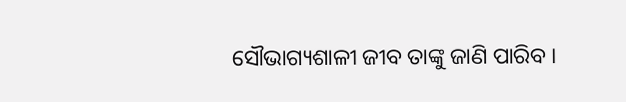ସୌଭାଗ୍ୟଶାଳୀ ଜୀବ ତାଙ୍କୁ ଜାଣି ପାରିବ ।